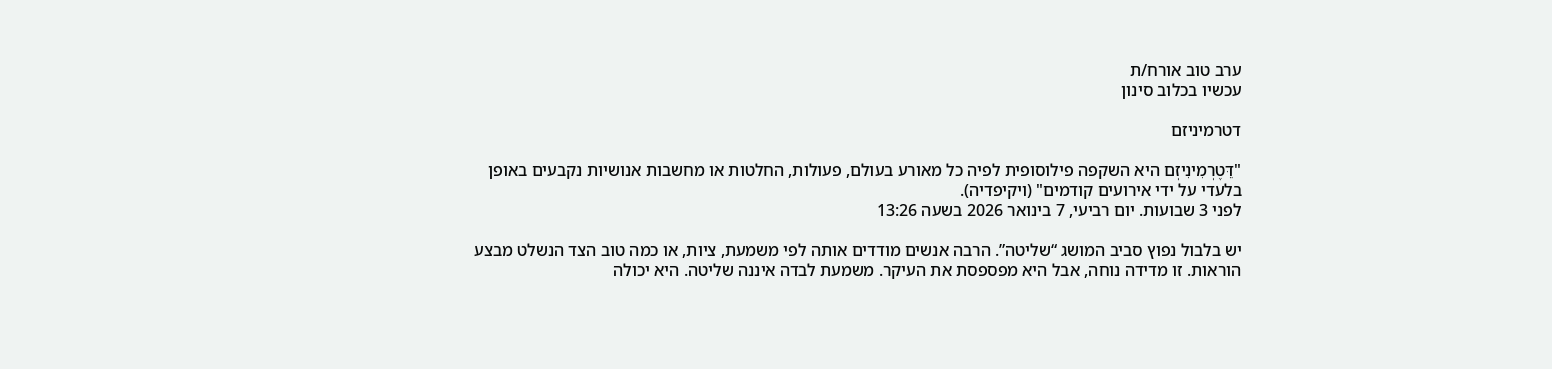ערב טוב אורח/ת
עכשיו בכלוב סינון

דטרמיניזם

"דֵּטֶרְמִינִיזְם היא השקפה פילוסופית לפיה כל מאורע בעולם, פעולות, החלטות או מחשבות אנושיות נקבעים באופן בלעדי על ידי אירועים קודמים" (ויקיפדיה).
לפני 3 שבועות. יום רביעי, 7 בינואר 2026 בשעה 13:26

יש בלבול נפוץ סביב המושג “שליטה”. הרבה אנשים מודדים אותה לפי משמעת, ציות, או כמה טוב הצד הנשלט מבצע הוראות. זו מדידה נוחה, אבל היא מפספסת את העיקר. משמעת לבדה איננה שליטה. היא יכולה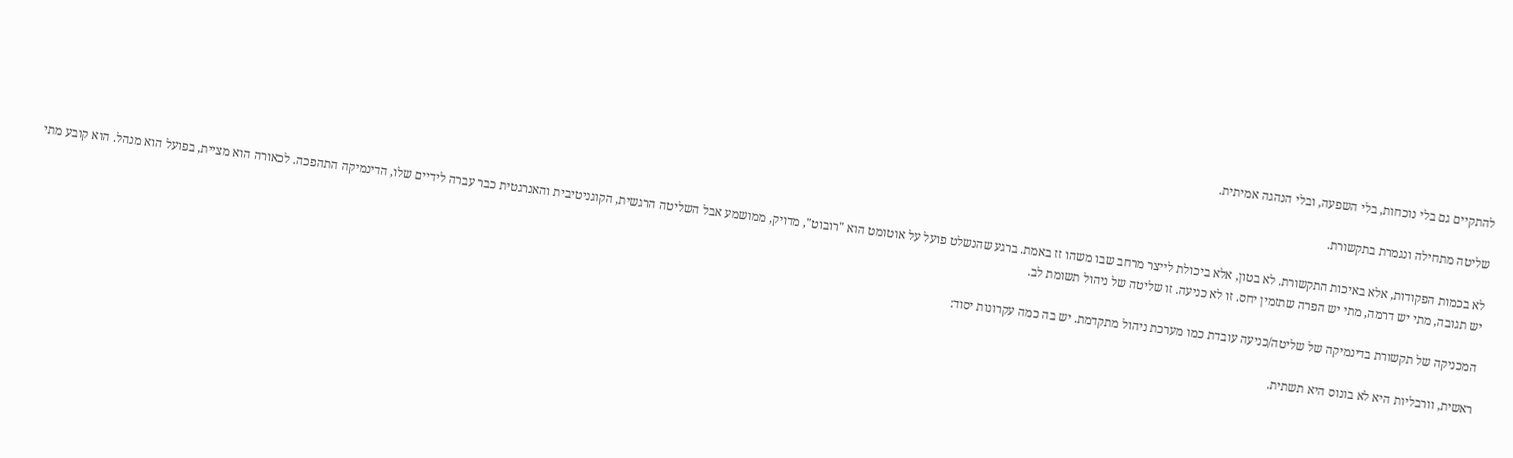להתקיים גם בלי נוכחות, בלי השפעה, ובלי הנהגה אמיתית.

שליטה מתחילה ונגמרת בתקשורת.

לא בכמות הפקודות, אלא באיכות התקשורת. לא בטון, אלא ביכולת לייצר מרחב שבו משהו זז באמת. ברגע שהנשלט פועל על אוטומט הוא "רובוט", מדויק, ממושמע אבל השליטה הרגשית, הקוגניטיבית והאנרגטית כבר עברה לידיים שלו, הדינמיקה התהפכה. לכאורה הוא מציית, בפועל הוא מנהל. הוא קובע מתי יש תגובה, מתי יש דרמה, מתי יש הפרה שתזמין יחס. זו לא כניעה. זו שליטה של ניהול תשומת לב.

המכניקה של תקשורת בדינמיקה של שליטה/כניעה עובדת כמו מערכת ניהול מתקדמת. יש בה כמה עקרונות יסוד:

ראשית, וורבליות היא לא בונוס היא תשתית.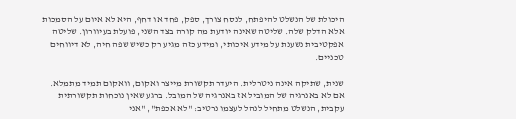היכולת של הנשלט להיפתח, לנסח צורך, ספק, פחד או דחף, היא לא איום על הסמכות אלא הדלק שלה. שליטה שאינה יודעת מה קורה בצד השני, פועלת בעיוורון. שליטה אפקטיבית נשענת על מידע איכותי, ומידע כזה מגיע רק כשיש שפה חיה, לא דיווחים טכניים.

שנית, שתיקה אינה ניטרלית. היעדר תקשורת מייצר ואקום, וואקום תמיד מתמלא. אם לא באנרגיה של המוביל אז באנרגיה של המובל. ברגע שאין נוכחות תקשורתית עקבית, הנשלט מתחיל לנהל לעצמו נרטיב: "לא אכפת", "אני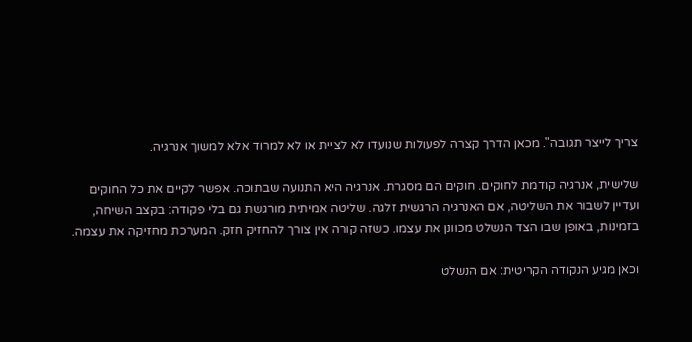צריך לייצר תגובה". מכאן הדרך קצרה לפעולות שנועדו לא לציית או לא למרוד אלא למשוך אנרגיה.

שלישית, אנרגיה קודמת לחוקים. חוקים הם מסגרת. אנרגיה היא התנועה שבתוכה. אפשר לקיים את כל החוקים ועדיין לשבור את השליטה, אם האנרגיה הרגשית זלגה. שליטה אמיתית מורגשת גם בלי פקודה: בקצב השיחה, בזמינות, באופן שבו הצד הנשלט מכוונן את עצמו. כשזה קורה אין צורך להחזיק חזק. המערכת מחזיקה את עצמה.

וכאן מגיע הנקודה הקריטית: אם הנשלט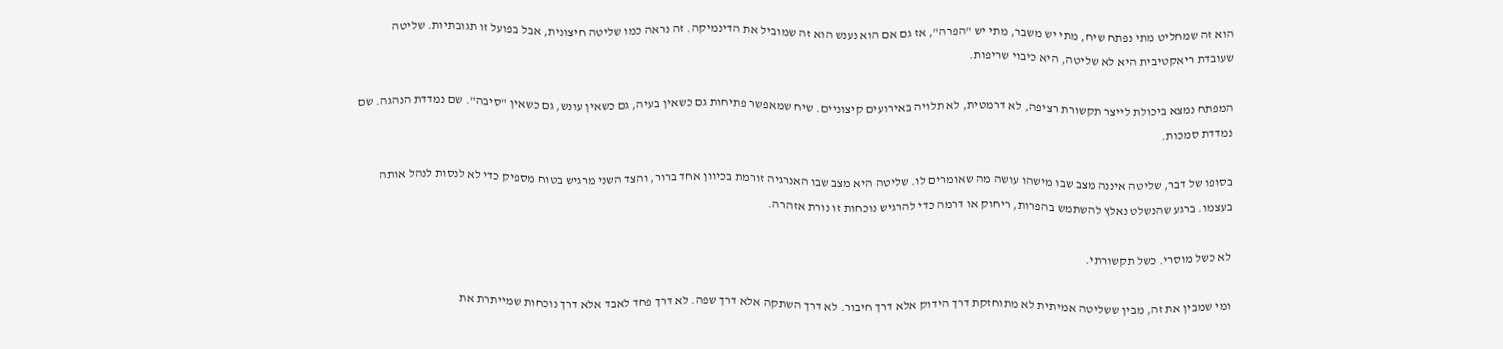הוא זה שמחליט מתי נפתח שיח, מתי יש משבר, מתי יש "הפרה", אז גם אם הוא נענש הוא זה שמוביל את הדינמיקה. זה נראה כמו שליטה חיצונית, אבל בפועל זו תגובתיות. שליטה שעובדת ריאקטיבית היא לא שליטה, היא כיבוי שריפות.

המפתח נמצא ביכולת לייצר תקשורת רציפה, לא דרמטית, לא תלויה באירועים קיצוניים. שיח שמאפשר פתיחות גם כשאין בעיה, גם כשאין עונש, גם כשאין "סיבה". שם נמדדת הנהגה. שם נמדדת סמכות.

בסופו של דבר, שליטה איננה מצב שבו מישהו עושה מה שאומרים לו. שליטה היא מצב שבו האנרגיה זורמת בכיוון אחד ברור, והצד השני מרגיש בטוח מספיק כדי לא לנסות לנהל אותה בעצמו. ברגע שהנשלט נאלץ להשתמש בהפרות, ריחוק או דרמה כדי להרגיש נוכחות זו נורת אזהרה.

לא כשל מוסרי. כשל תקשורתי.

ומי שמבין את זה, מבין ששליטה אמיתית לא מתוחזקת דרך הידוק אלא דרך חיבור. לא דרך השתקה אלא דרך שפה. לא דרך פחד לאבד אלא דרך נוכחות שמייתרת את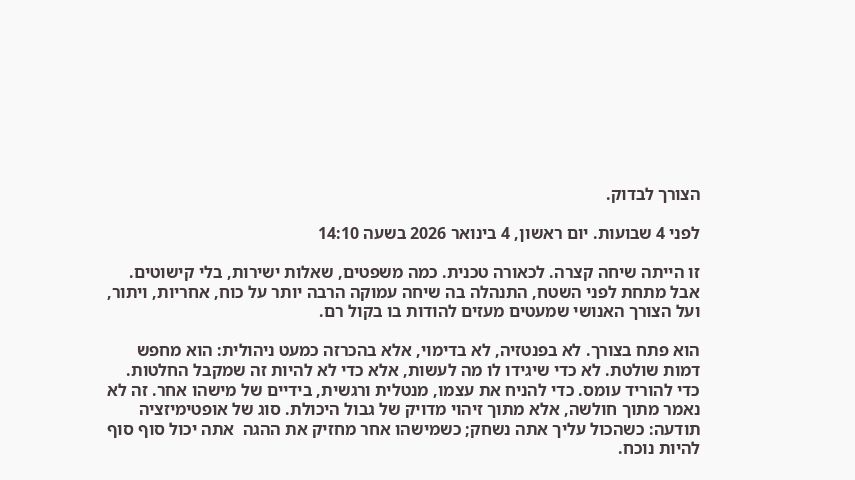הצורך לבדוק.

לפני 4 שבועות. יום ראשון, 4 בינואר 2026 בשעה 14:10

זו הייתה שיחה קצרה. לכאורה טכנית. כמה משפטים, שאלות ישירות, בלי קישוטים. אבל מתחת לפני השטח, התנהלה בה שיחה עמוקה הרבה יותר על כוח, אחריות, ויתור, ועל הצורך האנושי שמעטים מעזים להודות בו בקול רם.

הוא פתח בצורך. לא בפנטזיה, לא בדימוי, אלא בהכרזה כמעט ניהולית: הוא מחפש דמות שולטת. לא כדי שיגידו לו מה לעשות, אלא כדי לא להיות זה שמקבל החלטות. כדי להוריד עומס. כדי להניח את עצמו, מנטלית ורגשית, בידיים של מישהו אחר. זה לא נאמר מתוך חולשה, אלא מתוך זיהוי מדויק של גבול היכולת. סוג של אופטימיזציה תודעה: כשהכול עליך אתה נשחק; כשמישהו אחר מחזיק את ההגה  אתה יכול סוף סוף להיות נוכח.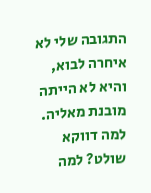התגובה שלי לא איחרה לבוא, והיא לא הייתה מובנת מאליה. למה דווקא שולט? למה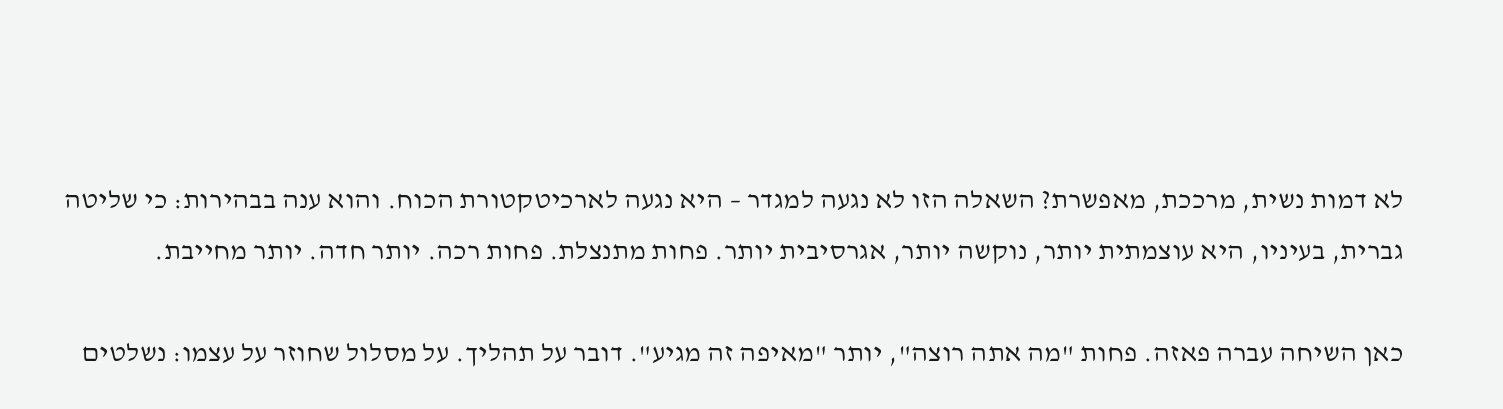לא דמות נשית, מרככת, מאפשרת? השאלה הזו לא נגעה למגדר – היא נגעה לארכיטקטורת הכוח. והוא ענה בבהירות: כי שליטה גברית, בעיניו, היא עוצמתית יותר, נוקשה יותר, אגרסיבית יותר. פחות מתנצלת. פחות רכה. יותר חדה. יותר מחייבת.

כאן השיחה עברה פאזה. פחות "מה אתה רוצה", יותר "מאיפה זה מגיע". דובר על תהליך. על מסלול שחוזר על עצמו: נשלטים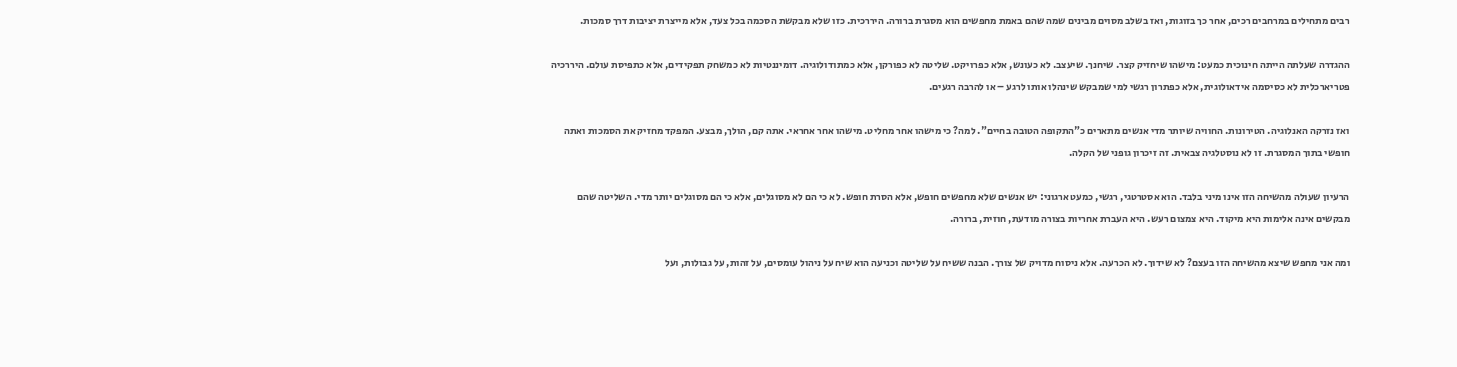רבים מתחילים במרחבים רכים, אחר כך בזוגות, ואז בשלב מסוים מבינים שמה שהם באמת מחפשים הוא מסגרת ברורה. היררכית. כזו שלא מבקשת הסכמה בכל צעד, אלא מייצרת יציבות דרך סמכות.

ההגדרה שעלתה הייתה חינוכית כמעט: מישהו שיחזיק קצר. שיחנך. שיעצב. לא כעונש, אלא כפרויקט. שליטה לא כפורקן, אלא כמתודולוגיה. דומיננטיות לא כמשחק תפקידים, אלא כתפיסת עולם. היררכיה פטריארכלית לא כסיסמה אידאולוגית, אלא כפתרון רגשי למי שמבקש שינהלו אותו לרגע – או להרבה רגעים.

ואז נזרקה האנלוגיה. הטירונות. החוויה שיותר מדי אנשים מתארים כ"התקופה הטובה בחיים". למה? כי מישהו אחר מחליט. מישהו אחר אחראי. אתה קם, הולך, מבצע. המפקד מחזיק את הסמכות ואתה חופשי בתוך המסגרת. זו לא נוסטלגיה צבאית. זה זיכרון גופני של הקלה.

הרעיון שעולה מהשיחה הזו אינו מיני בלבד. הוא אסטרטגי, רגשי, כמעט ארגוני: יש אנשים שלא מחפשים חופש, אלא הסרת חופש. לא כי הם לא מסוגלים, אלא כי הם מסוגלים יותר מדי. השליטה שהם מבקשים אינה אלימות היא מיקוד. היא צמצום רעש. היא העברת אחריות בצורה מודעת, חוזית, ברורה.

ומה אני מחפש שיצא מהשיחה הזו בעצם? לא שידוך. לא הכרעה. אלא ניסוח מדויק של צורך. הבנה ששיח על שליטה וכניעה הוא שיח על ניהול עומסים, על זהות, על גבולות, ועל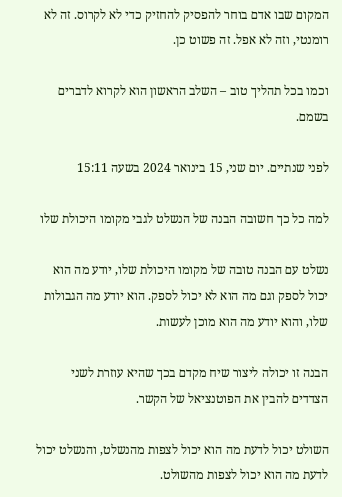המקום שבו אדם בוחר להפסיק להחזיק כדי לא לקרוס. זה לא רומנטי, וזה לא אפל. זה פשוט כן.

וכמו בכל תהליך טוב – השלב הראשון הוא לקרוא לדברים בשמם.

לפני שנתיים. יום שני, 15 בינואר 2024 בשעה 15:11

למה כל כך חשובה הבנה של הנשלט לגבי מקומו היכולת שלו

נשלט עם הבנה טובה של מקומו היכולת שלו, יודע מה הוא יכול לספק וגם מה הוא לא יכול לספק. הוא יודע מה הגבולות שלו, והוא יודע מה הוא מוכן לעשות.

הבנה זו יכולה ליצור שיח מקדם בכך שהיא עוזרת לשני הצדדים להבין את הפוטנציאל של הקשר.

השולט יכול לדעת מה הוא יכול לצפות מהנשלט, והנשלט יכול לדעת מה הוא יכול לצפות מהשולט.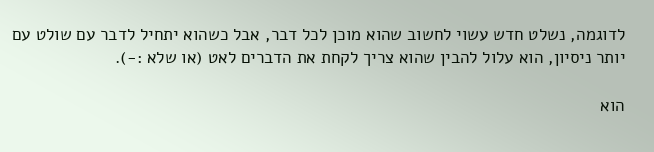לדוגמה, נשלט חדש עשוי לחשוב שהוא מוכן לכל דבר, אבל כשהוא יתחיל לדבר עם שולט עם יותר ניסיון, הוא עלול להבין שהוא צריך לקחת את הדברים לאט (או שלא :-).

הוא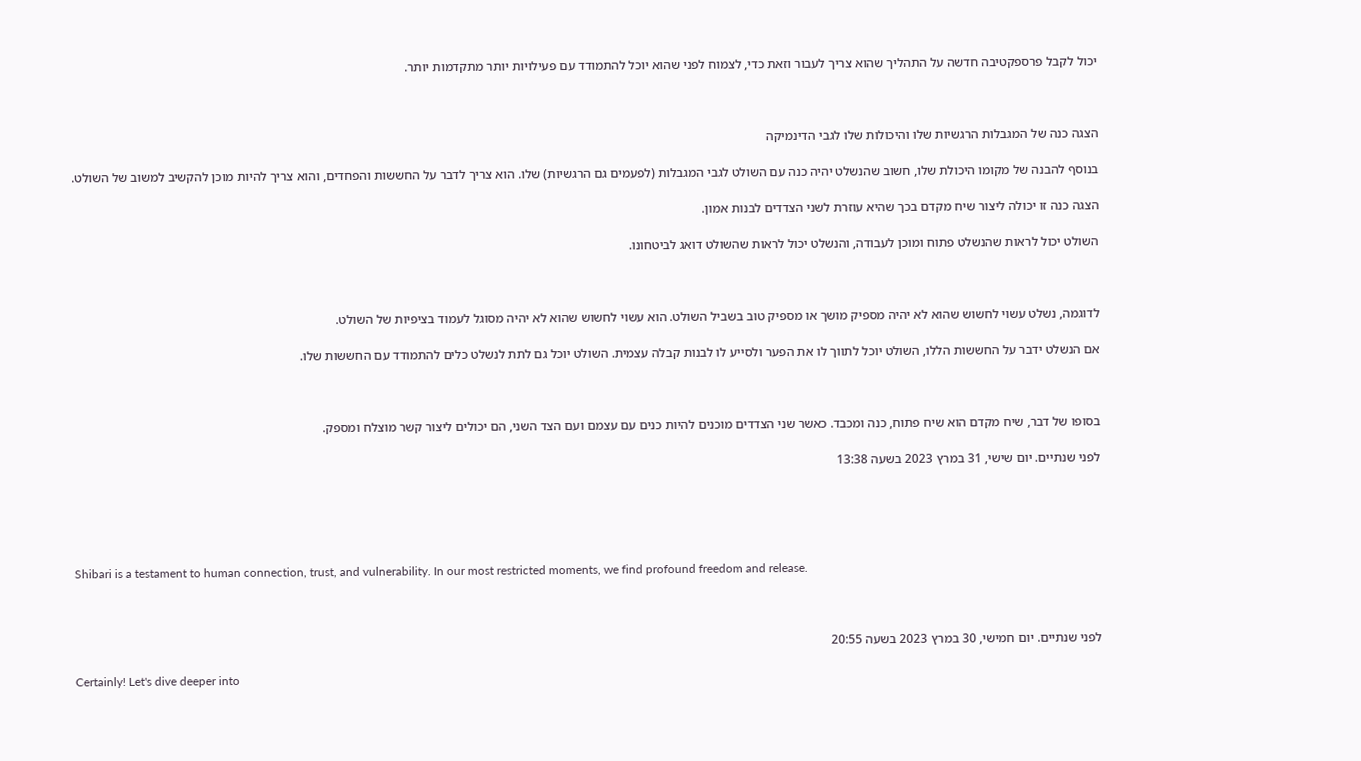יכול לקבל פרספקטיבה חדשה על התהליך שהוא צריך לעבור וזאת כדי, לצמוח לפני שהוא יוכל להתמודד עם פעילויות יותר מתקדמות יותר.



הצגה כנה של המגבלות הרגשיות שלו והיכולות שלו לגבי הדינמיקה

בנוסף להבנה של מקומו היכולת שלו, חשוב שהנשלט יהיה כנה עם השולט לגבי המגבלות (לפעמים גם הרגשיות) שלו. הוא צריך לדבר על החששות והפחדים, והוא צריך להיות מוכן להקשיב למשוב של השולט.

הצגה כנה זו יכולה ליצור שיח מקדם בכך שהיא עוזרת לשני הצדדים לבנות אמון.

השולט יכול לראות שהנשלט פתוח ומוכן לעבודה, והנשלט יכול לראות שהשולט דואג לביטחונו.



לדוגמה, נשלט עשוי לחשוש שהוא לא יהיה מספיק מושך או מספיק טוב בשביל השולט. הוא עשוי לחשוש שהוא לא יהיה מסוגל לעמוד בציפיות של השולט.

אם הנשלט ידבר על החששות הללו, השולט יוכל לתווך לו את הפער ולסייע לו לבנות קבלה עצמית. השולט יוכל גם לתת לנשלט כלים להתמודד עם החששות שלו.



בסופו של דבר, שיח מקדם הוא שיח פתוח, כנה ומכבד. כאשר שני הצדדים מוכנים להיות כנים עם עצמם ועם הצד השני, הם יכולים ליצור קשר מוצלח ומספק.

לפני שנתיים. יום שישי, 31 במרץ 2023 בשעה 13:38





Shibari is a testament to human connection, trust, and vulnerability. In our most restricted moments, we find profound freedom and release.



לפני שנתיים. יום חמישי, 30 במרץ 2023 בשעה 20:55

Certainly! Let's dive deeper into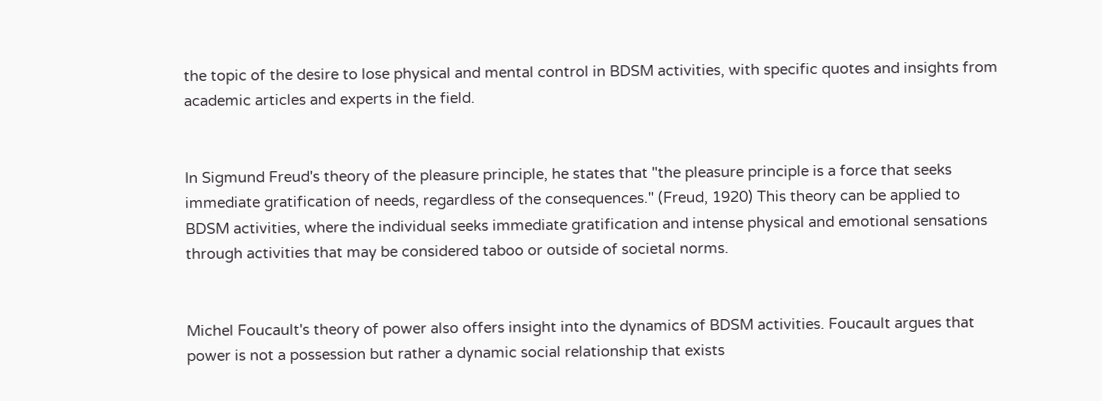the topic of the desire to lose physical and mental control in BDSM activities, with specific quotes and insights from academic articles and experts in the field.


In Sigmund Freud's theory of the pleasure principle, he states that "the pleasure principle is a force that seeks immediate gratification of needs, regardless of the consequences." (Freud, 1920) This theory can be applied to BDSM activities, where the individual seeks immediate gratification and intense physical and emotional sensations through activities that may be considered taboo or outside of societal norms.


Michel Foucault's theory of power also offers insight into the dynamics of BDSM activities. Foucault argues that power is not a possession but rather a dynamic social relationship that exists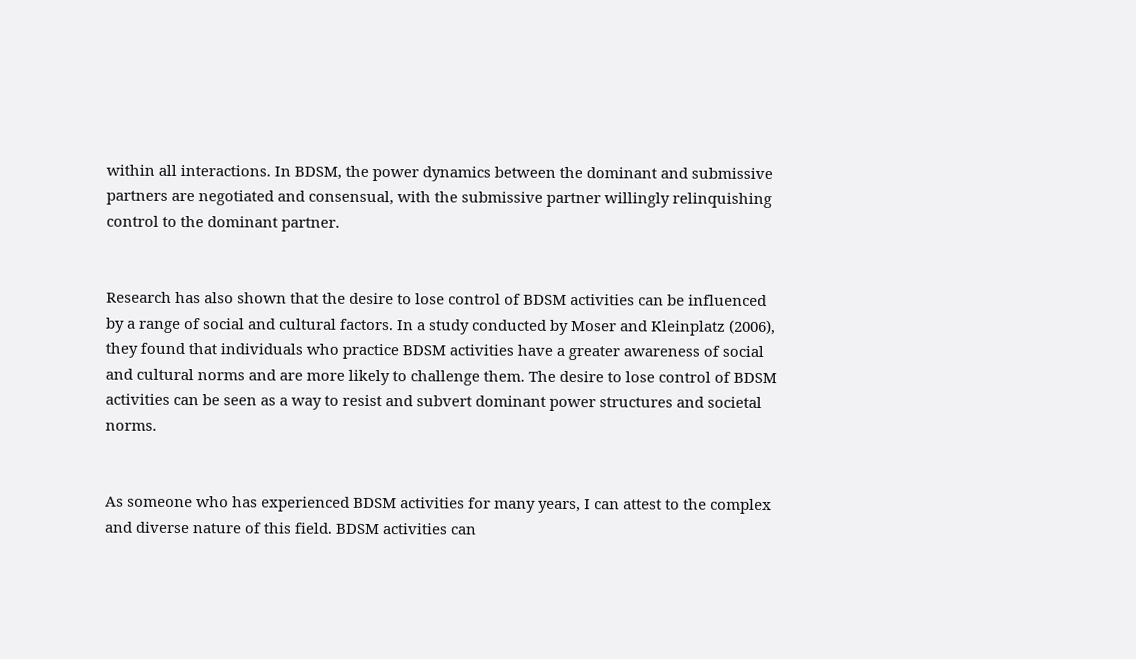within all interactions. In BDSM, the power dynamics between the dominant and submissive partners are negotiated and consensual, with the submissive partner willingly relinquishing control to the dominant partner.


Research has also shown that the desire to lose control of BDSM activities can be influenced by a range of social and cultural factors. In a study conducted by Moser and Kleinplatz (2006), they found that individuals who practice BDSM activities have a greater awareness of social and cultural norms and are more likely to challenge them. The desire to lose control of BDSM activities can be seen as a way to resist and subvert dominant power structures and societal norms.


As someone who has experienced BDSM activities for many years, I can attest to the complex and diverse nature of this field. BDSM activities can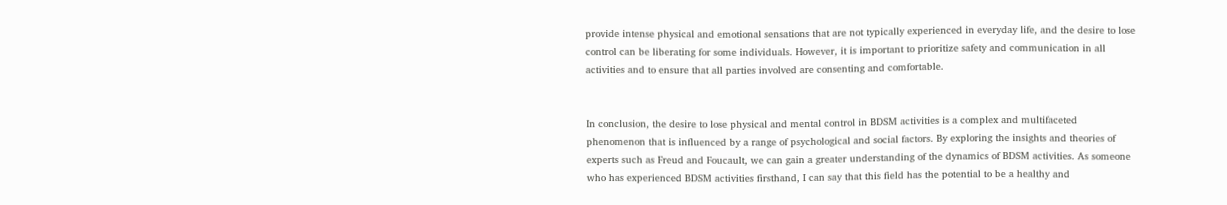provide intense physical and emotional sensations that are not typically experienced in everyday life, and the desire to lose control can be liberating for some individuals. However, it is important to prioritize safety and communication in all activities and to ensure that all parties involved are consenting and comfortable.


In conclusion, the desire to lose physical and mental control in BDSM activities is a complex and multifaceted phenomenon that is influenced by a range of psychological and social factors. By exploring the insights and theories of experts such as Freud and Foucault, we can gain a greater understanding of the dynamics of BDSM activities. As someone who has experienced BDSM activities firsthand, I can say that this field has the potential to be a healthy and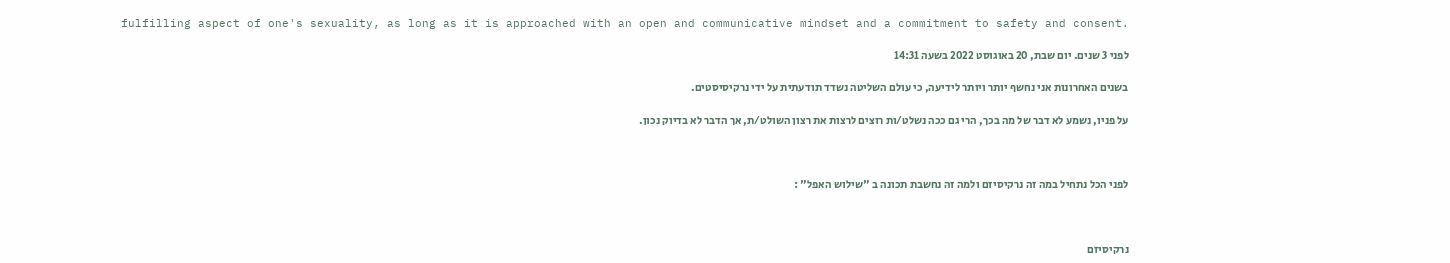fulfilling aspect of one's sexuality, as long as it is approached with an open and communicative mindset and a commitment to safety and consent.

לפני 3 שנים. יום שבת, 20 באוגוסט 2022 בשעה 14:31

בשנים האחרונות אני נחשף יותר ויותר לידיעה, כי עולם השליטה נשדד תודעתית על ידי נרקיסיסטים.

על פניו, נשמע לא דבר של מה בכך, הרי גם ככה נשלט/ות רוצים לרצות את רצון השולט/ת, אך הדבר לא בדיוק נכון.



לפני הכל נתחיל במה זה נרקיסיזם ולמה זה נחשבת תכונה ב "שילוש האפל" :



נרקיסיזם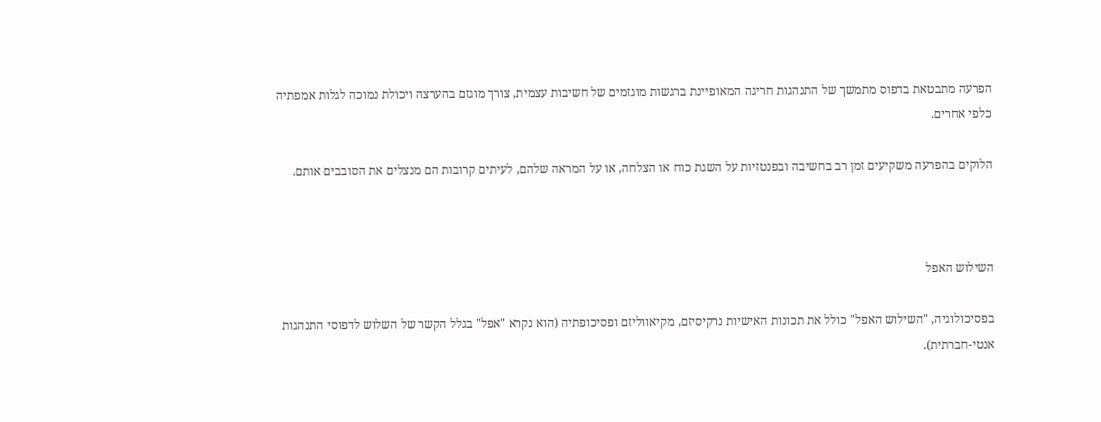הפרעה מתבטאת בדפוס מתמשך של התנהגות חריגה המאופיינת ברגשות מוגזמים של חשיבות עצמית, צורך מוגזם בהערצה ויכולת נמוכה לגלות אמפתיה כלפי אחרים.

הלוקים בהפרעה משקיעים זמן רב בחשיבה ובפנטזיות על השגת כוח או הצלחה, או על המראה שלהם, לעיתים קרובות הם מנצלים את הסובבים אותם.



השילוש האפל

בפסיכולוגיה, "השילוש האפל" כולל את תכונות האישיות נרקיסיזם, מקיאווליזם ופסיכופתיה (הוא נקרא "אפל" בגלל הקשר של השלוש לדפוסי התנהגות אנטי-חברתית).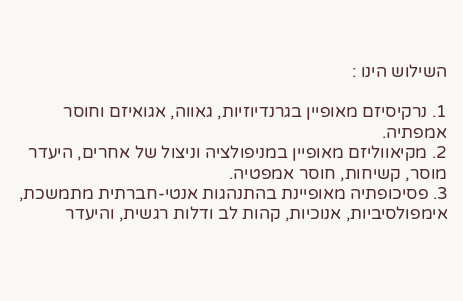השילוש הינו :

1. נרקיסיזם מאופיין בגרנדיוזיות, גאווה, אגואיזם וחוסר אמפתיה.
2. מקיאווליזם מאופיין במניפולציה וניצול של אחרים, היעדר מוסר, קשיחות, חוסר אמפטיה.
3. פסיכופתיה מאופיינת בהתנהגות אנטי-חברתית מתמשכת, אימפולסיביות, אנוכיות, קהות לב ודלות רגשית, והיעדר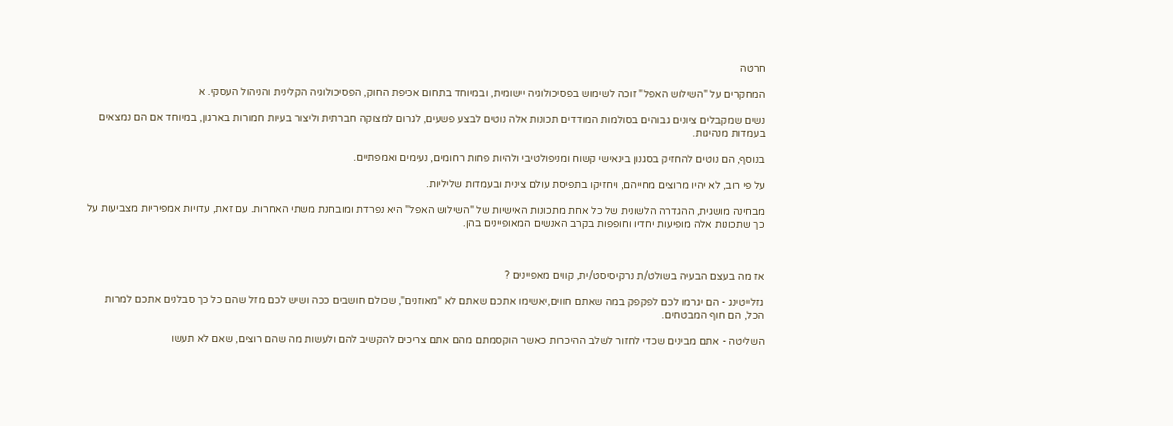חרטה

המחקרים על "השילוש האפל" זוכה לשימוש בפסיכולוגיה יישומית, ובמיוחד בתחום אכיפת החוק, הפסיכולוגיה הקלינית והניהול העסקי. א

נשים שמקבלים ציונים גבוהים בסולמות המודדים תכונות אלה נוטים לבצע פשעים, לגרום למצוקה חברתית וליצור בעיות חמורות בארגון, במיוחד אם הם נמצאים בעמדות מנהיגות.

בנוסף, הם נוטים להחזיק בסגנון בינאישי קשוח ומניפולטיבי ולהיות פחות רחומים, נעימים ואמפתיים.

על פי רוב, לא יהיו מרוצים מחייהם, ויחזיקו בתפיסת עולם צינית ובעמדות שליליות.

מבחינה מושגית, ההגדרה הלשונית של כל אחת מתכונות האישיות של "השילוש האפל" היא נפרדת ומובחנת משתי האחרות. עם זאת, עדויות אמפיריות מצביעות על כך שתכונות אלה מופיעות יחדיו וחופפות בקרב האנשים המאופיינים בהן.



אז מה בעצם הבעיה בשולט/ת נרקיסיסט/ית, קווים מאפיינים ?

גזלייטינג - הם יגרמו לכם לפקפק במה שאתם חווים,יאשימו אתכם שאתם לא "מאוזנים", שכולם חושבים ככה ושיש לכם מזל שהם כל כך סבלנים אתכם למרות הכל, הם חוף המבטחים.

השליטה - אתם מבינים שכדי לחזור לשלב ההיכרות כאשר הוקסמתם מהם אתם צריכים להקשיב להם ולעשות מה שהם רוצים, שאם לא תעשו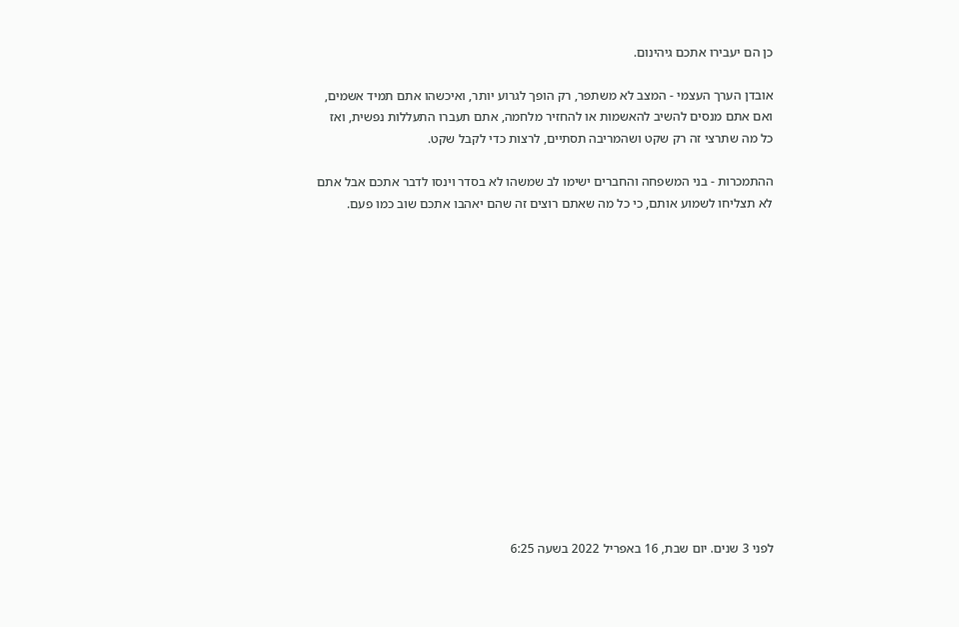כן הם יעבירו אתכם גיהינום.

אובדן הערך העצמי - המצב לא משתפר, רק הופך לגרוע יותר, ואיכשהו אתם תמיד אשמים, ואם אתם מנסים להשיב להאשמות או להחזיר מלחמה, אתם תעברו התעללות נפשית, ואז כל מה שתרצי זה רק שקט ושהמריבה תסתיים, לרצות כדי לקבל שקט.

ההתמכרות - בני המשפחה והחברים ישימו לב שמשהו לא בסדר וינסו לדבר אתכם אבל אתם לא תצליחו לשמוע אותם, כי כל מה שאתם רוצים זה שהם יאהבו אתכם שוב כמו פעם.















לפני 3 שנים. יום שבת, 16 באפריל 2022 בשעה 6:25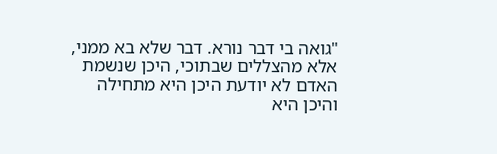"גואה בי דבר נורא. דבר שלא בא ממני, אלא מהצללים שבתוכי, היכן שנשמת האדם לא יודעת היכן היא מתחילה והיכן היא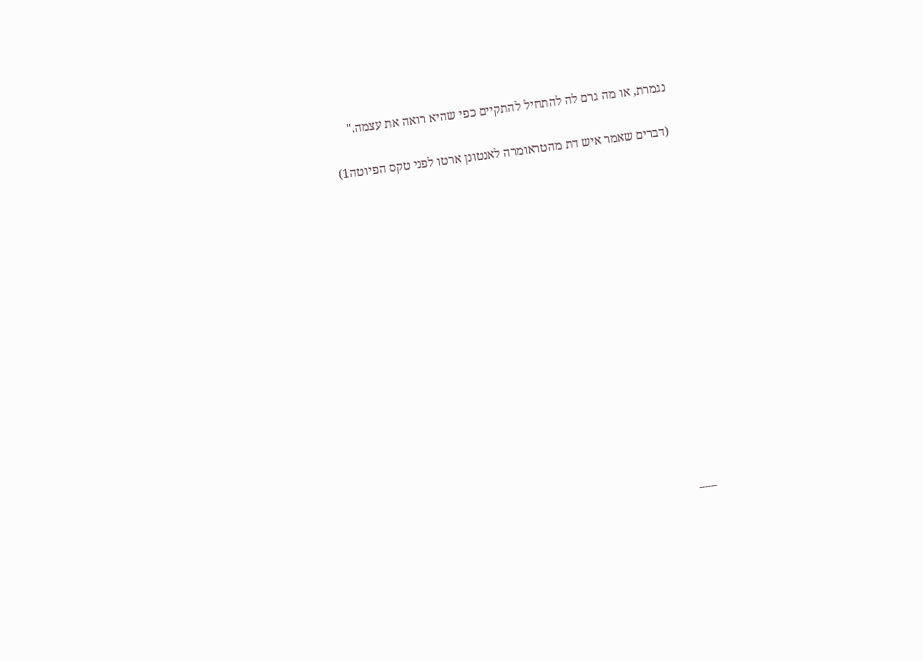נגמרת, או מה גרם לה להתחיל להתקיים כפי שהיא רואה את עצמה."

 (דברים שאמר איש דת מהטראומרה לאנטונן ארטו לפני טקס הפיוטה1)















___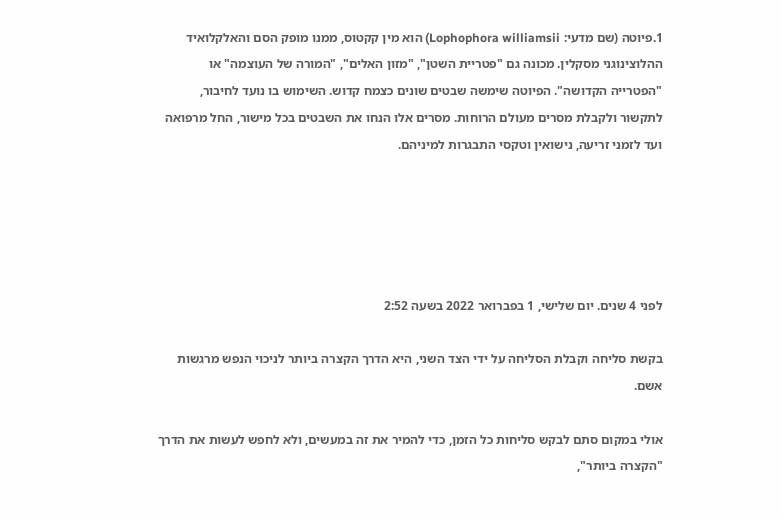1.פיוטה (שם מדעי: Lophophora williamsii) הוא מין קקטוס, ממנו מופק הסם והאלקלואיד ההלוצינוגני מסקלין. מכונה גם "פטריית השטן", "מזון האלים", "המורה של העוצמה" או "הפטרייה הקדושה". הפיוטה שימשה שבטים שונים כצמח קדוש. השימוש בו נועד לחיבור, לתקשור ולקבלת מסרים מעולם הרוחות. מסרים אלו הנחו את השבטים בכל מישור, החל מרפואה ועד לזמני זריעה, נישואין וטקסי התבגרות למיניהם.





לפני 4 שנים. יום שלישי, 1 בפברואר 2022 בשעה 2:52

בקשת סליחה וקבלת הסליחה על ידי הצד השני, היא הדרך הקצרה ביותר לניכוי הנפש מרגשות אשם.

אולי במקום סתם לבקש סליחות כל הזמן, כדי להמיר את זה במעשים, ולא לחפש לעשות את הדרך "הקצרה ביותר",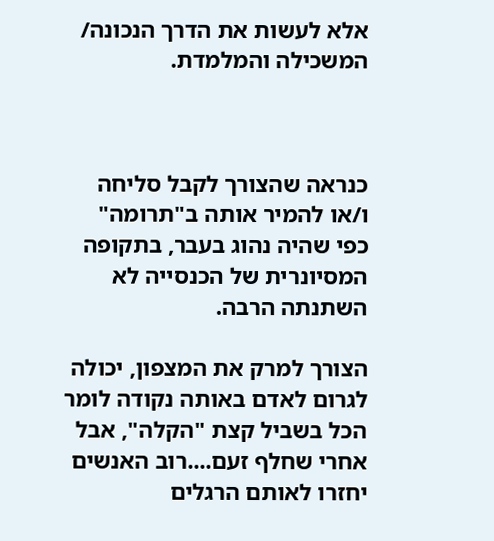אלא לעשות את הדרך הנכונה/ המשכילה והמלמדת.



כנראה שהצורך לקבל סליחה ו/או להמיר אותה ב"תרומה" כפי שהיה נהוג בעבר, בתקופה המסיונרית של הכנסייה לא השתנתה הרבה.

הצורך למרק את המצפון, יכולה לגרום לאדם באותה נקודה לומר הכל בשביל קצת "הקלה", אבל אחרי שחלף זעם....רוב האנשים יחזרו לאותם הרגלים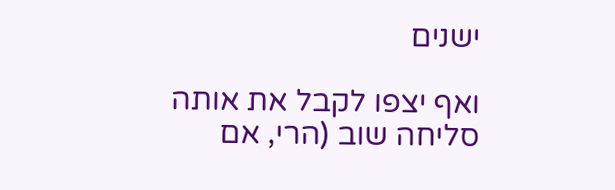ישנים

ואף יצפו לקבל את אותה סליחה שוב (הרי, אם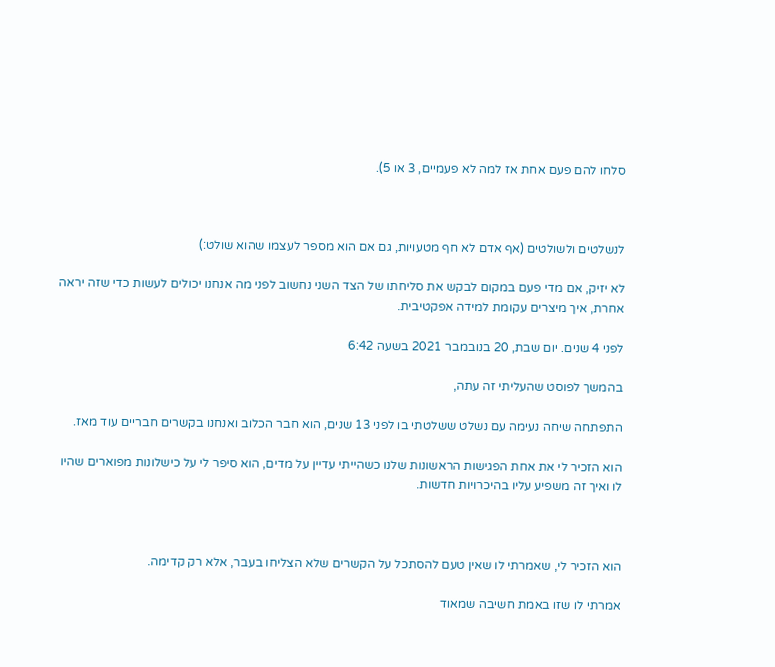סלחו להם פעם אחת אז למה לא פעמיים, 3 או 5).



לנשלטים ולשולטים (אף אדם לא חף מטעויות, גם אם הוא מספר לעצמו שהוא שולט:)

לא יזיק, אם מדי פעם במקום לבקש את סליחתו של הצד השני נחשוב לפני מה אנחנו יכולים לעשות כדי שזה יראה אחרת, איך מיצרים עקומת למידה אפקטיבית.

לפני 4 שנים. יום שבת, 20 בנובמבר 2021 בשעה 6:42

בהמשך לפוסט שהעליתי זה עתה,

התפתחה שיחה נעימה עם נשלט ששלטתי בו לפני 13 שנים, הוא חבר הכלוב ואנחנו בקשרים חבריים עוד מאז.

הוא הזכיר לי את אחת הפגישות הראשונות שלנו כשהייתי עדיין על מדים, הוא סיפר לי על כישלונות מפוארים שהיו לו ואיך זה משפיע עליו בהיכרויות חדשות.



הוא הזכיר לי, שאמרתי לו שאין טעם להסתכל על הקשרים שלא הצליחו בעבר, אלא רק קדימה.

אמרתי לו שזו באמת חשיבה שמאוד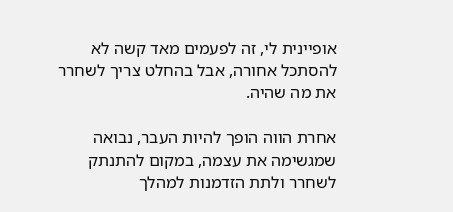אופיינית לי, זה לפעמים מאד קשה לא להסתכל אחורה, אבל בהחלט צריך לשחרר את מה שהיה.

אחרת הווה הופך להיות העבר, נבואה שמגשימה את עצמה, במקום להתנתק לשחרר ולתת הזדמנות למהלך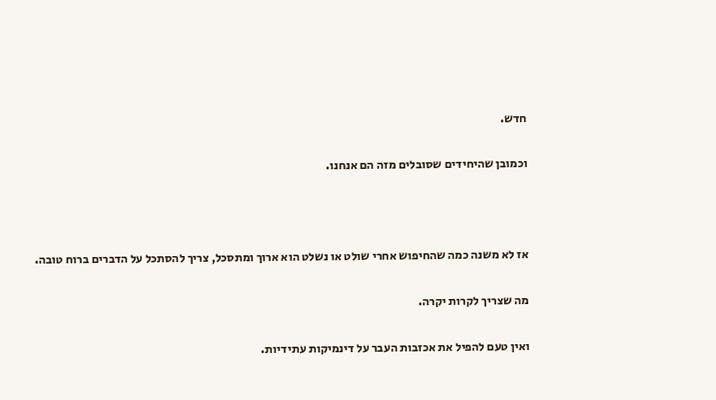חדש.

וכמובן שהיחידים שסובלים מזה הם אנחנו.



אז לא משנה כמה שהחיפוש אחרי שולט או נשלט הוא ארוך ומתסכל, צריך להסתכל על הדברים ברוח טובה.

מה שצריך לקרות יקרה.

ואין טעם להפיל את אכזבות העבר על דינמיקות עתידיות.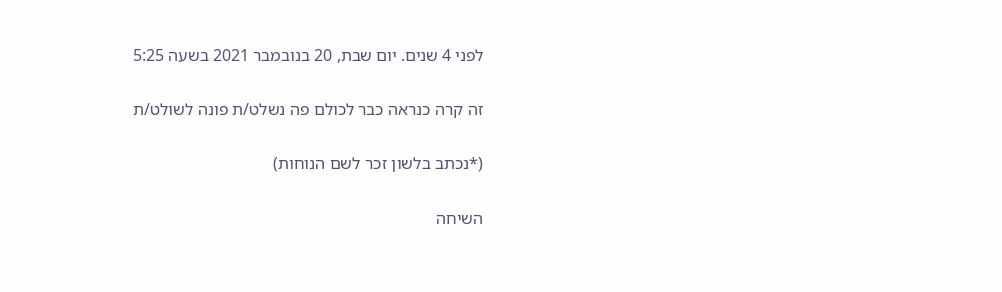לפני 4 שנים. יום שבת, 20 בנובמבר 2021 בשעה 5:25

זה קרה כנראה כבר לכולם פה נשלט/ת פונה לשולט/ת

(*נכתב בלשון זכר לשם הנוחות)

השיחה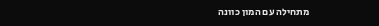מתחילה עם המון כוונה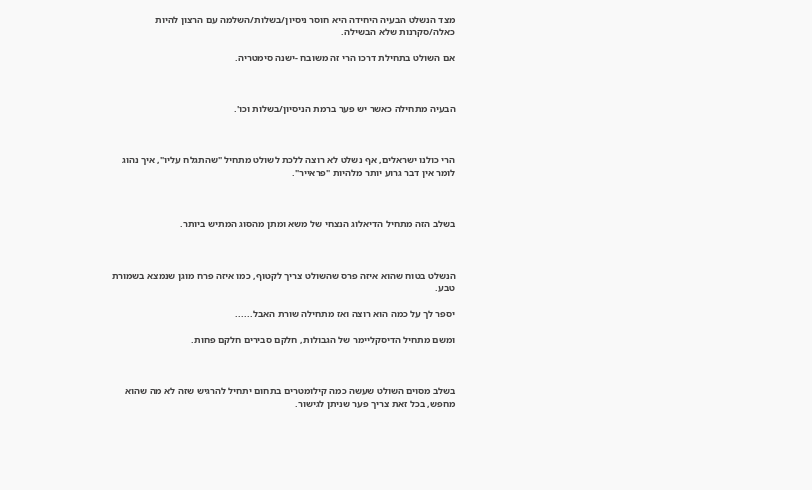מצד הנשלט הבעיה היחידה היא חוסר ניסיון/בשלות/השלמה עם הרצון להיות כאלה/סקרנות שלא הבשילה.

אם השולט בתחילת דרכו הרי זה משובח -ישנה סימטריה.



הבעיה מתחילה כאשר יש פער ברמת הניסיון/בשלות וכו'.



הרי כולנו ישראלים, אף נשלט לא רוצה ללכת לשולט מתחיל "שהתגלח עליו", איך נהוג לומר אין דבר גרוע יותר מלהיות "פראייר".



בשלב הזה מתחיל הדיאלוג הנצחי של משא ומתן מהסוג המתיש ביותר.



הנשלט בטוח שהוא איזה פרס שהשולט צריך לקטוף, כמו איזה פרח מוגן שנמצא בשמורת טבע.

יספר לך על כמה הוא רוצה ואז מתחילה שורת האבל......

ומשם מתחיל הדיסקליימר של הגבולות, חלקם סבירים חלקם פחות.



בשלב מסוים השולט שעשה כמה קילומטרים בתחום יתחיל להרגיש שזה לא מה שהוא מחפש, בכל זאת צריך פער שניתן לגישור.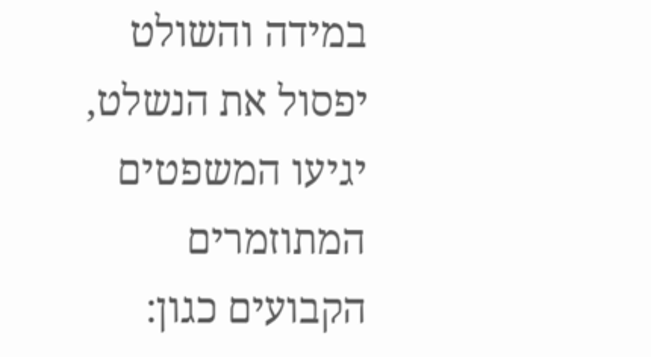במידה והשולט יפסול את הנשלט, יגיעו המשפטים המתוזמרים הקבועים כגון: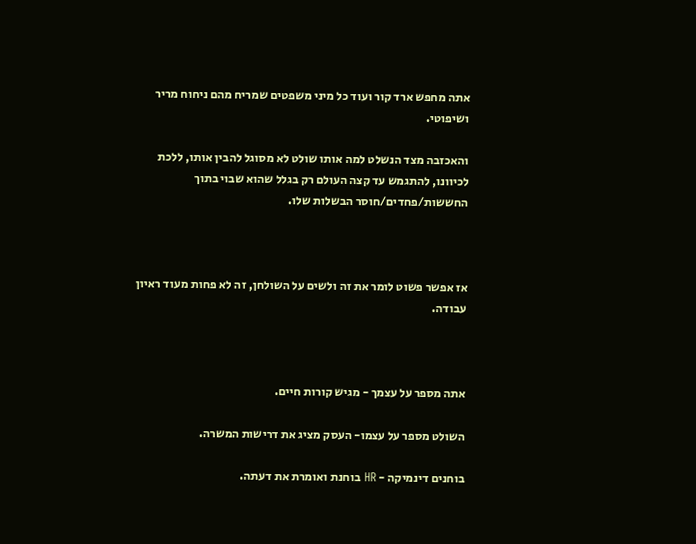אתה מחפש ארד קור ועוד כל מיני משפטים שמריח מהם ניחוח מריר ושיפוטי.

והאכזבה מצד הנשלט למה אותו שולט לא מסוגל להבין אותו, ללכת לכיוונו, להתגמש עד קצה העולם רק בגלל שהוא שבוי בתוך החששות/פחדים/חוסר הבשלות שלו.



אז אפשר פשוט לומר את זה ולשים על השולחן, זה לא פחות מעוד ראיון עבודה.



אתה מספר על עצמך - מגיש קורות חיים.

השולט מספר על עצמו- העסק מציג את דרישות המשרה.

בוחנים דינמיקה - HR בוחנת ואומרת את דעתה.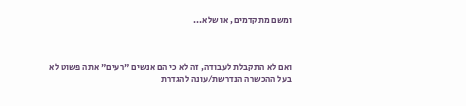ומשם מתקדמים, או שלא...



ואם לא התקבלת לעבודה, זה לא כי הם אנשים "רעים" אתה פשוט לא בעל ההכשרה הנדרשת/עונה להגדרת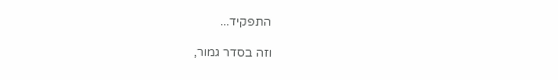התפקיד...

וזה בסדר גמור,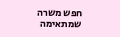חפש משרה שמתאימה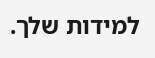למידות שלך.